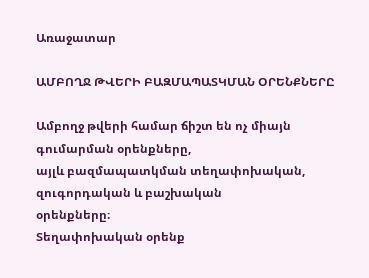Առաջատար

ԱՄԲՈՂՋ ԹՎԵՐԻ ԲԱԶՄԱՊԱՏԿՄԱՆ ՕՐԵՆՔՆԵՐԸ

Ամբողջ թվերի համար ճիշտ են ոչ միայն գումարման օրենքները,
այլև բազմապատկման տեղափոխական, զուգորդական և բաշխական
օրենքները։
Տեղափոխական օրենք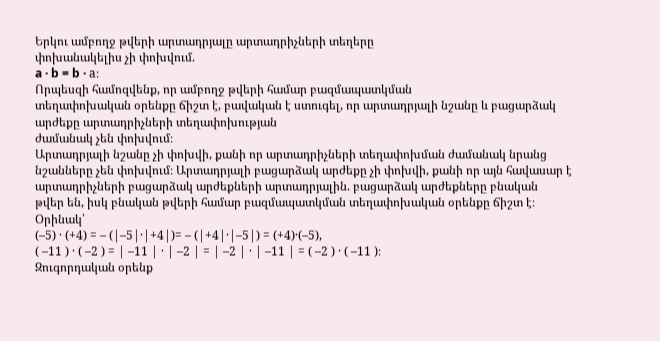Երկու ամբողջ թվերի արտադրյալը արտադրիչների տեղերը
փոխանակելիս չի փոխվում.
a · b = b · a։
Որպեսզի համոզվենք, որ ամբողջ թվերի համար բազմապատկման
տեղափոխական օրենքը ճիշտ է, բավական է ստուգել, որ արտադրյալի նշանը և բացարձակ արժեքը արտադրիչների տեղափոխության
ժամանակ չեն փոխվում։
Արտադրյալի նշանը չի փոխվի, քանի որ արտադրիչների տեղափոխման ժամանակ նրանց նշանները չեն փոխվում։ Արտադրյալի բացարձակ արժեքը չի փոխվի, քանի որ այն հավասար է արտադրիչների բացարձակ արժեքների արտադրյալին. բացարձակ արժեքները բնական
թվեր են, իսկ բնական թվերի համար բազմապատկման տեղափոխական օրենքը ճիշտ է։
Օրինակ՝
(–5) · (+4) = – (|–5|·|+4|)= – (|+4|·|–5|) = (+4)·(–5),
( –11 ) · ( –2 ) = | –11 | · | –2 | = | –2 | · | –11 | = ( –2 ) · ( –11 )։
Զուգորդական օրենք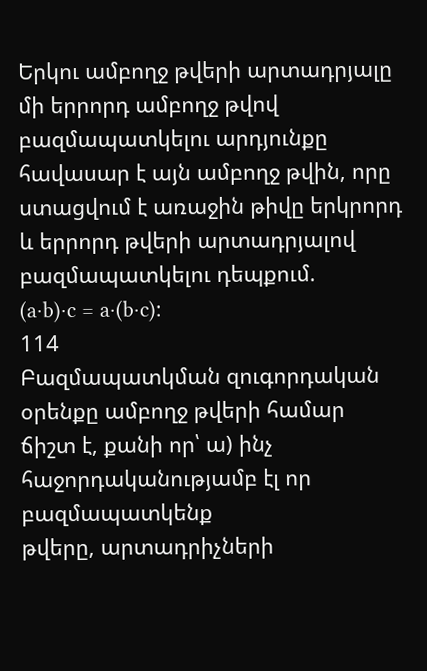Երկու ամբողջ թվերի արտադրյալը մի երրորդ ամբողջ թվով
բազմապատկելու արդյունքը հավասար է այն ամբողջ թվին, որը
ստացվում է առաջին թիվը երկրորդ և երրորդ թվերի արտադրյալով
բազմապատկելու դեպքում.
(a·b)·c = a·(b·c)։
114
Բազմապատկման զուգորդական օրենքը ամբողջ թվերի համար
ճիշտ է, քանի որ՝ ա) ինչ հաջորդականությամբ էլ որ բազմապատկենք
թվերը, արտադրիչների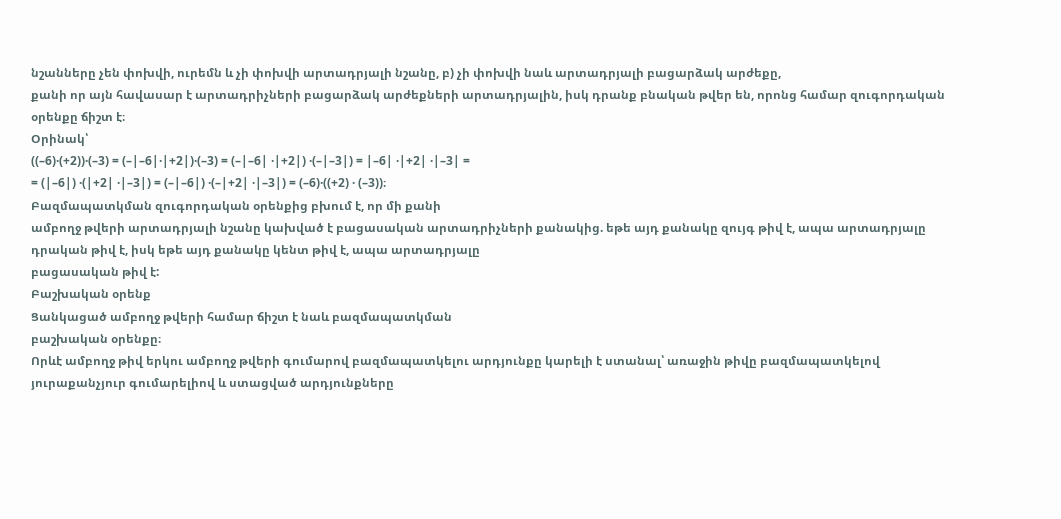նշանները չեն փոխվի, ուրեմն և չի փոխվի արտադրյալի նշանը, բ) չի փոխվի նաև արտադրյալի բացարձակ արժեքը,
քանի որ այն հավասար է արտադրիչների բացարձակ արժեքների արտադրյալին, իսկ դրանք բնական թվեր են, որոնց համար զուգորդական
օրենքը ճիշտ է։
Օրինակ՝
((–6)·(+2))·(–3) = (–|–6|·|+2|)·(–3) = (–|–6| ·|+2|) ·(–|–3|) = |–6| ·|+2| ·|–3| =
= (|–6|) ·(|+2| ·|–3|) = (–|–6|) ·(–|+2| ·|–3|) = (–6)·((+2) · (–3))։
Բազմապատկման զուգորդական օրենքից բխում է, որ մի քանի
ամբողջ թվերի արտադրյալի նշանը կախված է բացասական արտադրիչների քանակից. եթե այդ քանակը զույգ թիվ է, ապա արտադրյալը
դրական թիվ է, իսկ եթե այդ քանակը կենտ թիվ է, ապա արտադրյալը
բացասական թիվ է:
Բաշխական օրենք
Ցանկացած ամբողջ թվերի համար ճիշտ է նաև բազմապատկման
բաշխական օրենքը։
Որևէ ամբողջ թիվ երկու ամբողջ թվերի գումարով բազմապատկելու արդյունքը կարելի է ստանալ՝ առաջին թիվը բազմապատկելով
յուրաքանչյուր գումարելիով և ստացված արդյունքները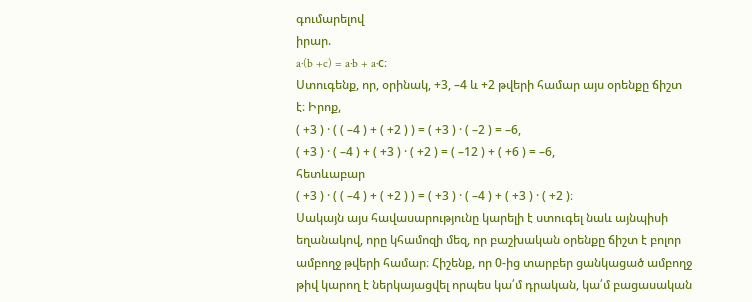գումարելով
իրար.
a·(b +c) = a·b + a·c։
Ստուգենք, որ, օրինակ, +3, –4 և +2 թվերի համար այս օրենքը ճիշտ
է։ Իրոք,
( +3 ) · ( ( –4 ) + ( +2 ) ) = ( +3 ) · ( –2 ) = –6,
( +3 ) · ( –4 ) + ( +3 ) · ( +2 ) = ( –12 ) + ( +6 ) = –6,
հետևաբար
( +3 ) · ( ( –4 ) + ( +2 ) ) = ( +3 ) · ( –4 ) + ( +3 ) · ( +2 )։
Սակայն այս հավասարությունը կարելի է ստուգել նաև այնպիսի
եղանակով, որը կհամոզի մեզ, որ բաշխական օրենքը ճիշտ է բոլոր
ամբողջ թվերի համար։ Հիշենք, որ 0-ից տարբեր ցանկացած ամբողջ
թիվ կարող է ներկայացվել որպես կա՛մ դրական, կա՛մ բացասական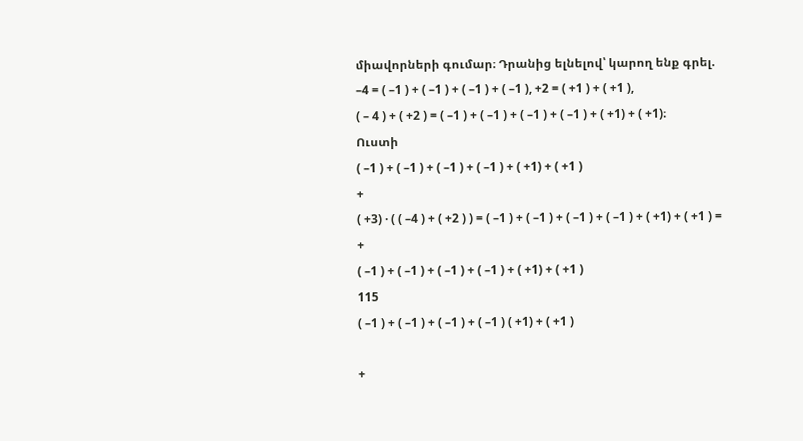միավորների գումար։ Դրանից ելնելով՝ կարող ենք գրել.
–4 = ( –1 ) + ( –1 ) + ( –1 ) + ( –1 ), +2 = ( +1 ) + ( +1 ),
( – 4 ) + ( +2 ) = ( –1 ) + ( –1 ) + ( –1 ) + ( –1 ) + ( +1) + ( +1)։
Ուստի
( –1 ) + ( –1 ) + ( –1 ) + ( –1 ) + ( +1) + ( +1 )
+
( +3) · ( ( –4 ) + ( +2 ) ) = ( –1 ) + ( –1 ) + ( –1 ) + ( –1 ) + ( +1) + ( +1 ) =
+
( –1 ) + ( –1 ) + ( –1 ) + ( –1 ) + ( +1) + ( +1 )
115
( –1 ) + ( –1 ) + ( –1 ) + ( –1 ) ( +1) + ( +1 )

+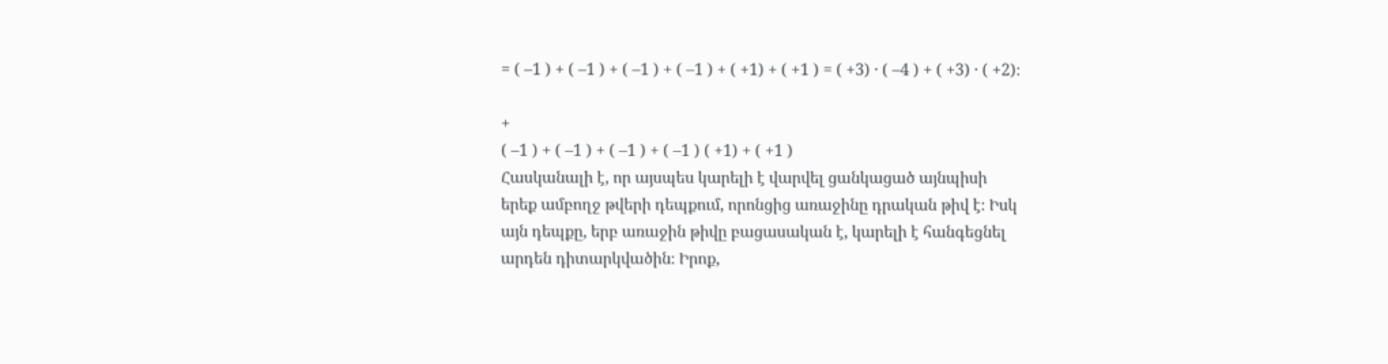= ( –1 ) + ( –1 ) + ( –1 ) + ( –1 ) + ( +1) + ( +1 ) = ( +3) · ( –4 ) + ( +3) · ( +2)։

+
( –1 ) + ( –1 ) + ( –1 ) + ( –1 ) ( +1) + ( +1 )
Հասկանալի է, որ այսպես կարելի է վարվել ցանկացած այնպիսի
երեք ամբողջ թվերի դեպքում, որոնցից առաջինը դրական թիվ է։ Իսկ
այն դեպքը, երբ առաջին թիվը բացասական է, կարելի է հանգեցնել
արդեն դիտարկվածին։ Իրոք,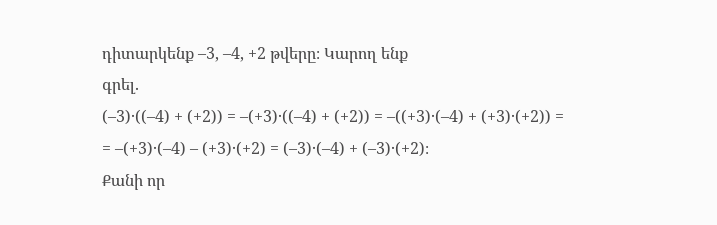դիտարկենք –3, –4, +2 թվերը։ Կարող ենք
գրել.
(–3)·((–4) + (+2)) = –(+3)·((–4) + (+2)) = –((+3)·(–4) + (+3)·(+2)) =
= –(+3)·(–4) – (+3)·(+2) = (–3)·(–4) + (–3)·(+2)։
Քանի որ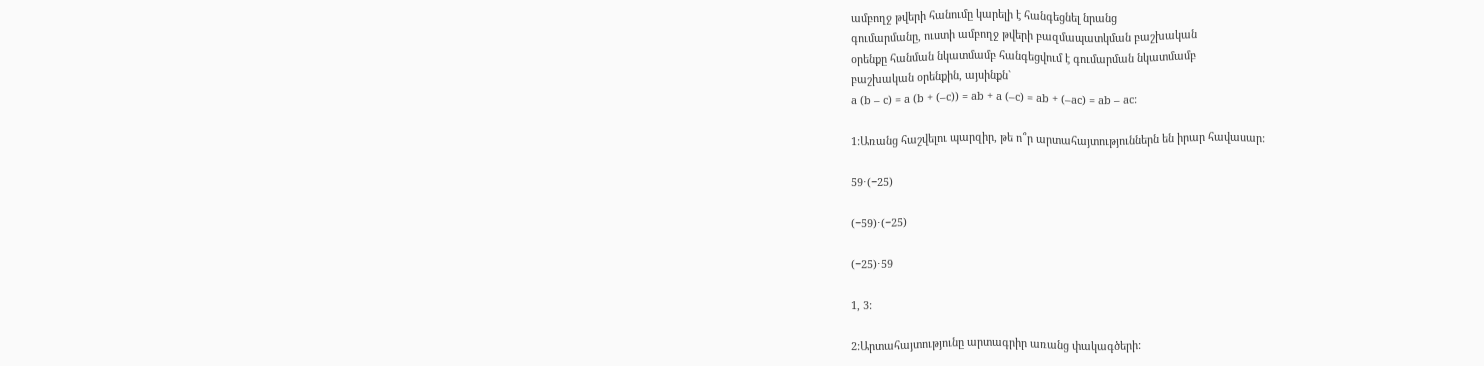ամբողջ թվերի հանումը կարելի է հանգեցնել նրանց
գումարմանը, ուստի ամբողջ թվերի բազմապատկման բաշխական
օրենքը հանման նկատմամբ հանգեցվում է գումարման նկատմամբ
բաշխական օրենքին, այսինքն`
a (b – c) = a (b + (–c)) = ab + a (–c) = ab + (–ac) = ab – ac:

1:Առանց հաշվելու պարզիր, թե ո՞ր արտահայտություններն են իրար հավասար:

59⋅(−25)

(−59)⋅(−25)

(−25)⋅59

1, 3:

2:Արտահայտությունը արտագրիր առանց փակագծերի: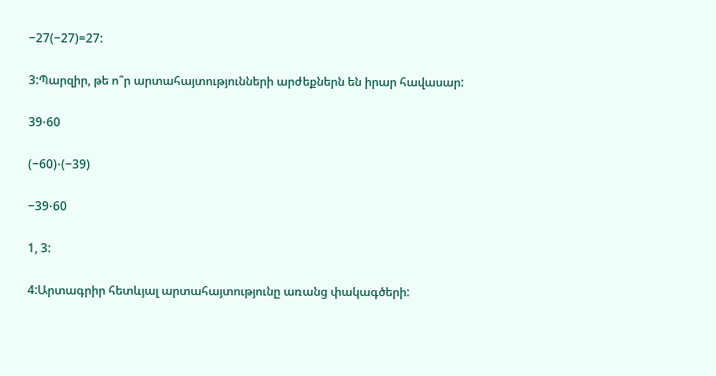−27(−27)=27:

3:Պարզիր, թե ո՞ր արտահայտությունների արժեքներն են իրար հավասար:

39⋅60

(−60)⋅(−39)

−39⋅60

1, 3:

4:Արտագրիր հետևյալ արտահայտությունը առանց փակագծերի: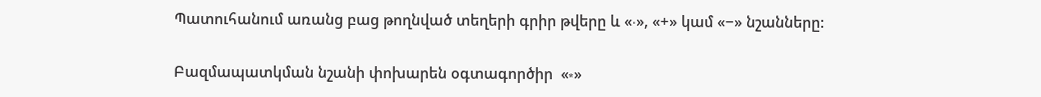Պատուհանում առանց բաց թողնված տեղերի գրիր թվերը և «⋅», «+» կամ «−» նշանները:

Բազմապատկման նշանի փոխարեն օգտագործիր  «∗»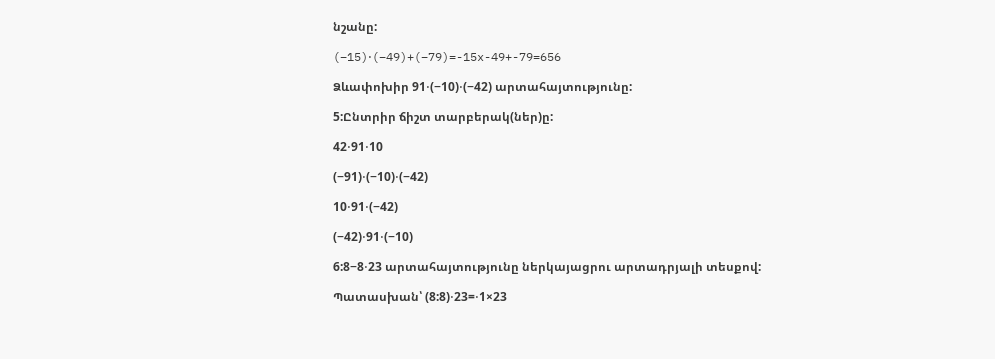նշանը:

(−15)⋅(−49)+(−79)=-15x-49+-79=656

Ձևափոխիր 91⋅(−10)⋅(−42) արտահայտությունը:

5:Ընտրիր ճիշտ տարբերակ(ներ)ը:

42⋅91⋅10

(−91)⋅(−10)⋅(−42)

10⋅91⋅(−42)

(−42)⋅91⋅(−10)

6:8−8⋅23 արտահայտությունը ներկայացրու արտադրյալի տեսքով:

Պատասխան՝ (8:8)⋅23=⋅1×23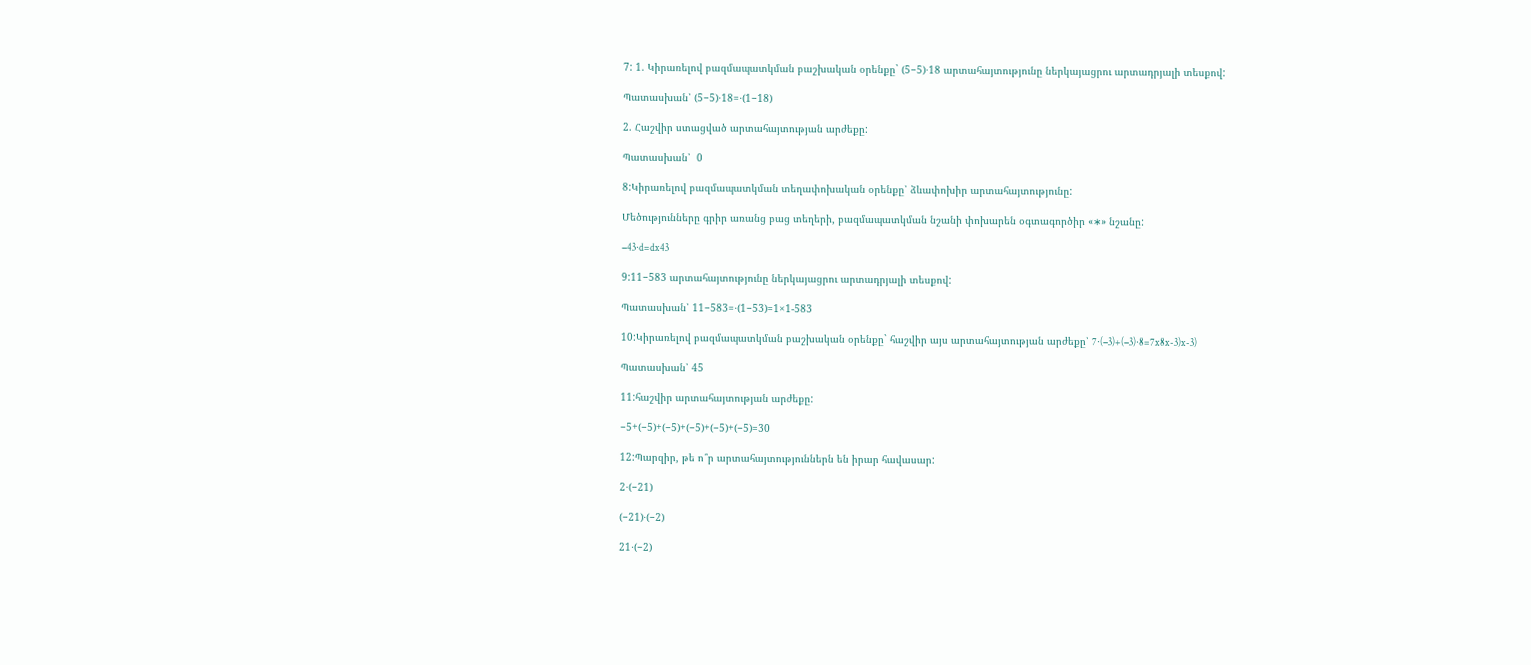7: 1. Կիրառելով բազմապատկման բաշխական օրենքը` (5−5)⋅18 արտահայտությունը ներկայացրու արտադրյալի տեսքով:

Պատասխան՝ (5−5)⋅18=⋅(1−18)

2. Հաշվիր ստացված արտահայտության արժեքը:

Պատասխան՝  0

8:Կիրառելով բազմապատկման տեղափոխական օրենքը՝ ձևափոխիր արտահայտությունը:

Մեծությունները գրիր առանց բաց տեղերի, բազմապատկման նշանի փոխարեն օգտագործիր «∗» նշանը:

−43⋅d=dx43

9:11−583 արտահայտությունը ներկայացրու արտադրյալի տեսքով:

Պատասխան՝ 11−583=⋅(1−53)=1×1-583

10:Կիրառելով բազմապատկման բաշխական օրենքը` հաշվիր այս արտահայտության արժեքը՝ 7⋅(−3)+(−3)⋅8=7x8x-3)x-3)

Պատասխան՝ 45

11:հաշվիր արտահայտության արժեքը:

−5+(−5)+(−5)+(−5)+(−5)+(−5)=30

12:Պարզիր, թե ո՞ր արտահայտություններն են իրար հավասար:

2⋅(−21)

(−21)⋅(−2)

21⋅(−2)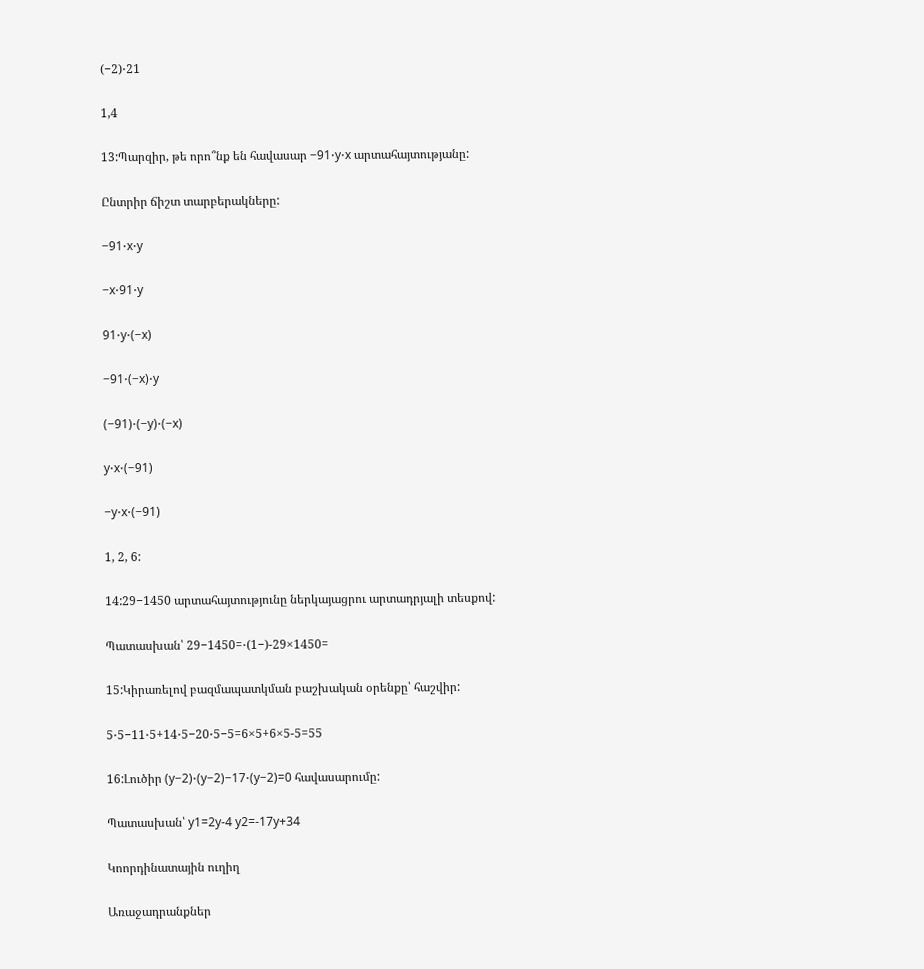(−2)⋅21

1,4

13:Պարզիր, թե որո՞նք են հավասար −91⋅y⋅x արտահայտությանը:

Ընտրիր ճիշտ տարբերակները:

−91⋅x⋅y

−x⋅91⋅y

91⋅y⋅(−x)

−91⋅(−x)⋅y

(−91)⋅(−y)⋅(−x)

y⋅x⋅(−91)

−y⋅x⋅(−91)

1, 2, 6:

14:29−1450 արտահայտությունը ներկայացրու արտադրյալի տեսքով:

Պատասխան՝ 29−1450=⋅(1−)-29×1450=

15:Կիրառելով բազմապատկման բաշխական օրենքը՝ հաշվիր:

5⋅5−11⋅5+14⋅5−20⋅5−5=6×5+6×5-5=55

16:Լուծիր (y−2)⋅(y−2)−17⋅(y−2)=0 հավասարումը:

Պատասխան՝ y1=2y-4 y2=-17y+34

Կոորդինատային ուղիղ

Առաջադրանքներ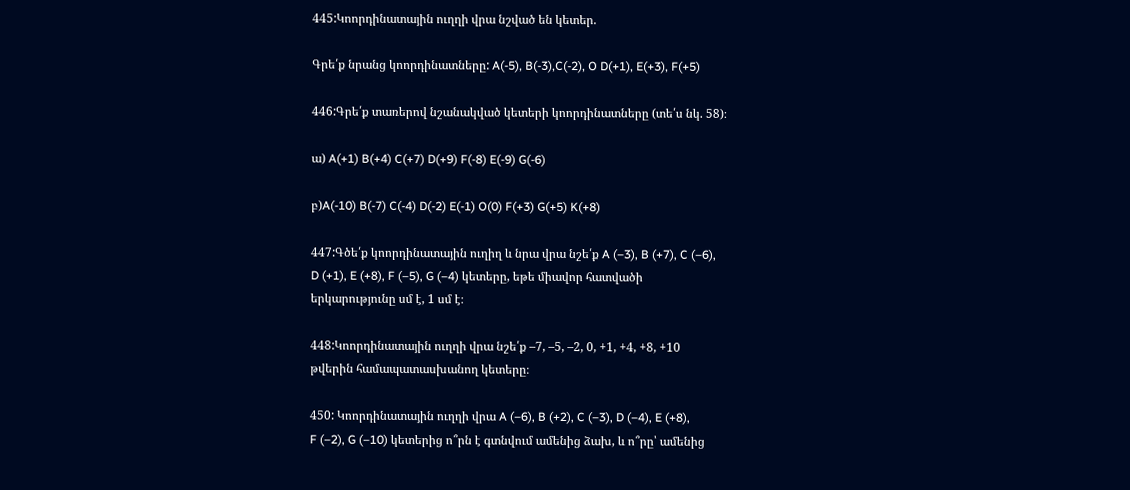445:Կոորդինատային ուղղի վրա նշված են կետեր.

Գրե՛ք նրանց կոորդինատները: A(-5), B(-3),C(-2), O D(+1), E(+3), F(+5)

446:Գրե՛ք տառերով նշանակված կետերի կոորդինատները (տե՛ս նկ. 58)։

ա) A(+1) B(+4) C(+7) D(+9) F(-8) E(-9) G(-6)

բ)A(-10) B(-7) C(-4) D(-2) E(-1) O(0) F(+3) G(+5) K(+8)

447:Գծե՛ք կոորդինատային ուղիղ և նրա վրա նշե՛ք A (–3), B (+7), C (–6),
D (+1), E (+8), F (–5), G (–4) կետերը, եթե միավոր հատվածի
երկարությունը սմ է, 1 սմ է։

448:Կոորդինատային ուղղի վրա նշե՛ք –7, –5, –2, 0, +1, +4, +8, +10
թվերին համապատասխանող կետերը։

450: Կոորդինատային ուղղի վրա A (–6), B (+2), C (–3), D (–4), E (+8),
F (–2), G (–10) կետերից ո՞րն է գտնվում ամենից ձախ, և ո՞րը՝ ամենից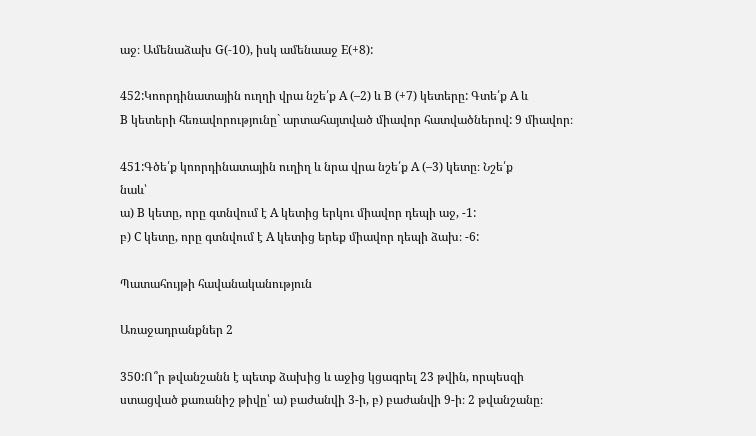աջ։ Ամենաձախ G(-10), իսկ ամենաաջ E(+8):

452:Կոորդինատային ուղղի վրա նշե՛ք A (–2) և B (+7) կետերը: Գտե՛ք A և
B կետերի հեռավորությունը` արտահայտված միավոր հատվածներով: 9 միավոր։

451:Գծե՛ք կոորդինատային ուղիղ և նրա վրա նշե՛ք A (–3) կետը։ Նշե՛ք
նաև՝
ա) B կետը, որը գտնվում է A կետից երկու միավոր դեպի աջ, -1:
բ) C կետը, որը գտնվում է A կետից երեք միավոր դեպի ձախ։ -6:

Պատահույթի հավանականություն

Առաջադրանքներ 2

350:Ո՞ր թվանշանն է պետք ձախից և աջից կցագրել 23 թվին, որպեսզի
ստացված քառանիշ թիվը՝ ա) բաժանվի 3-ի, բ) բաժանվի 9-ի։ 2 թվանշանը։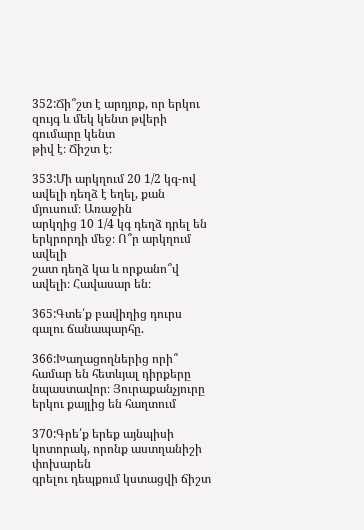352:Ճի՞շտ է արդյոք, որ երկու զույգ և մեկ կենտ թվերի գումարը կենտ
թիվ է։ Ճիշտ է։

353:Մի արկղում 20 1/2 կգ-ով ավելի դեղձ է եղել, քան մյուսում։ Առաջին
արկղից 10 1/4 կգ դեղձ դրել են երկրորդի մեջ։ Ո՞ր արկղում ավելի
շատ դեղձ կա և որքանո՞վ ավելի։ Հավասար են։

365:Գտե՛ք բավիղից դուրս գալու ճանապարհը.

366:Խաղացողներից որի՞ համար են հետևյալ դիրքերը նպաստավոր։ Յուրաքանչյուրը երկու քայլից են հաղտում

370:Գրե՛ք երեք այնպիսի կոտորակ, որոնք աստղանիշի փոխարեն
գրելու դեպքում կստացվի ճիշտ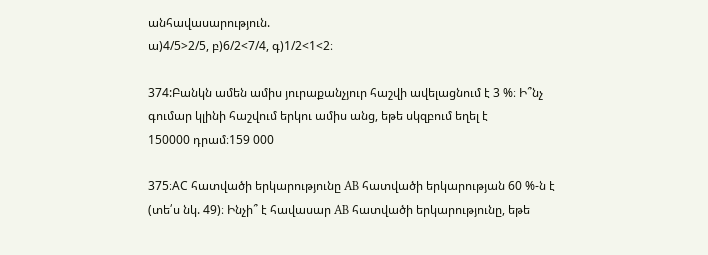անհավասարություն.
ա)4/5>2/5, բ)6/2<7/4, գ)1/2<1<2։

374:Բանկն ամեն ամիս յուրաքանչյուր հաշվի ավելացնում է 3 %։ Ի՞նչ
գումար կլինի հաշվում երկու ամիս անց, եթե սկզբում եղել է
150000 դրամ։159 000

375։AC հատվածի երկարությունը AB հատվածի երկարության 60 %-ն է
(տե՛ս նկ. 49)։ Ինչի՞ է հավասար AB հատվածի երկարությունը, եթե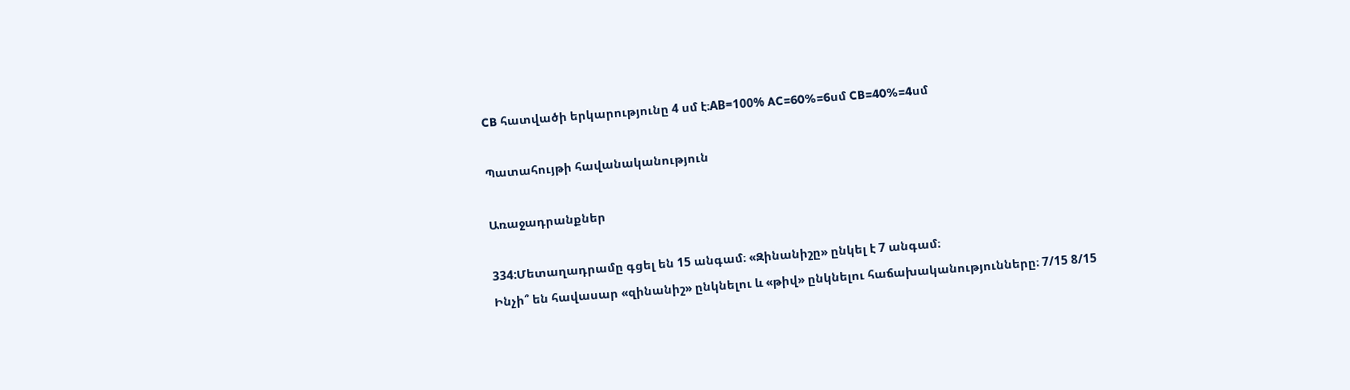CB հատվածի երկարությունը 4 սմ է։AB=100% AC=60%=6սմ CB=40%=4սմ

Պատահույթի հավանականություն

Առաջադրանքներ

334:Մետաղադրամը գցել են 15 անգամ։ «Զինանիշը» ընկել է 7 անգամ։
Ինչի՞ են հավասար «զինանիշ» ընկնելու և «թիվ» ընկնելու հաճախականությունները։ 7/15 8/15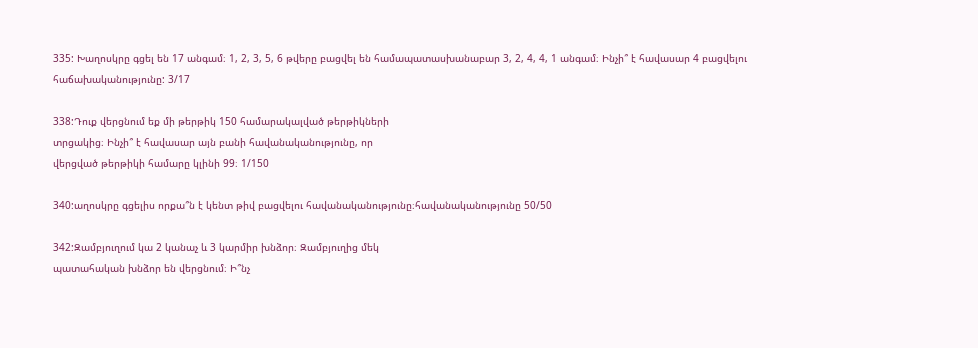335: Խաղոսկրը գցել են 17 անգամ։ 1, 2, 3, 5, 6 թվերը բացվել են համապատասխանաբար 3, 2, 4, 4, 1 անգամ։ Ինչի՞ է հավասար 4 բացվելու հաճախականությունը: 3/17

338:Դուք վերցնում եք մի թերթիկ 150 համարակալված թերթիկների
տրցակից։ Ինչի՞ է հավասար այն բանի հավանականությունը, որ
վերցված թերթիկի համարը կլինի 99։ 1/150

340:աղոսկրը գցելիս որքա՞ն է կենտ թիվ բացվելու հավանականությունը։հավանականությունը 50/50

342:Զամբյուղում կա 2 կանաչ և 3 կարմիր խնձոր։ Զամբյուղից մեկ
պատահական խնձոր են վերցնում։ Ի՞նչ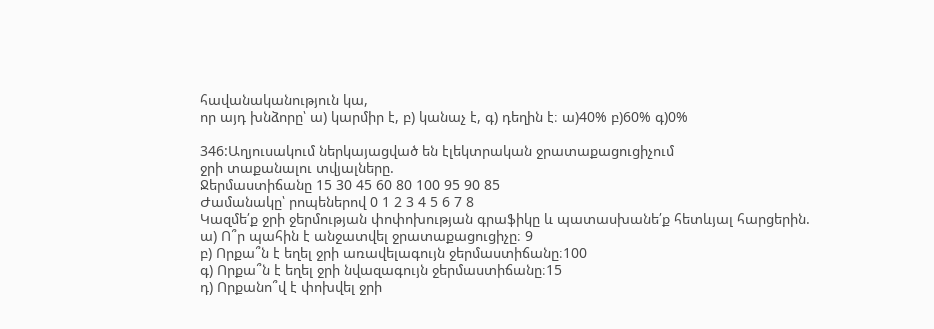հավանականություն կա,
որ այդ խնձորը՝ ա) կարմիր է, բ) կանաչ է, գ) դեղին է։ ա)40% բ)60% գ)0%

346:Աղյուսակում ներկայացված են էլեկտրական ջրատաքացուցիչում
ջրի տաքանալու տվյալները.
Ջերմաստիճանը 15 30 45 60 80 100 95 90 85
Ժամանակը՝ րոպեներով 0 1 2 3 4 5 6 7 8
Կազմե՛ք ջրի ջերմության փոփոխության գրաֆիկը և պատասխանե՛ք հետևյալ հարցերին.
ա) Ո՞ր պահին է անջատվել ջրատաքացուցիչը։ 9
բ) Որքա՞ն է եղել ջրի առավելագույն ջերմաստիճանը։100
գ) Որքա՞ն է եղել ջրի նվազագույն ջերմաստիճանը։15
դ) Որքանո՞վ է փոխվել ջրի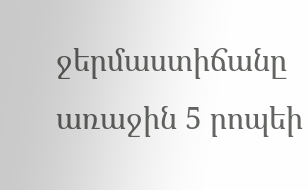ջերմաստիճանը առաջին 5 րոպեի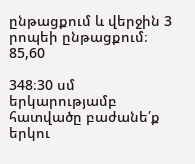ընթացքում և վերջին 3 րոպեի ընթացքում։ 85,60

348։30 սմ երկարությամբ հատվածը բաժանե՛ք երկու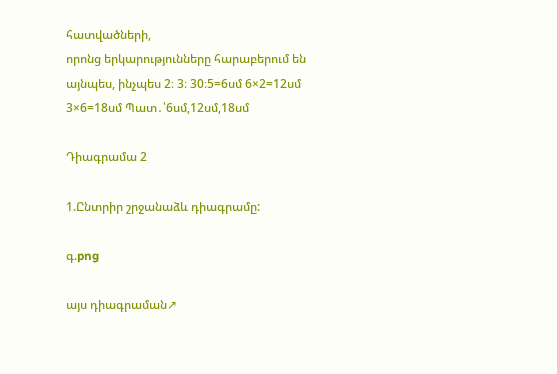հատվածների,
որոնց երկարությունները հարաբերում են այնպես, ինչպես 2։ 3։ 30։5=6սմ 6×2=12սմ 3×6=18սմ Պատ․՝6սմ,12սմ,18սմ

Դիագրամա 2

1.Ընտրիր շրջանաձև դիագրամը:

գ.png

այս դիագրաման↗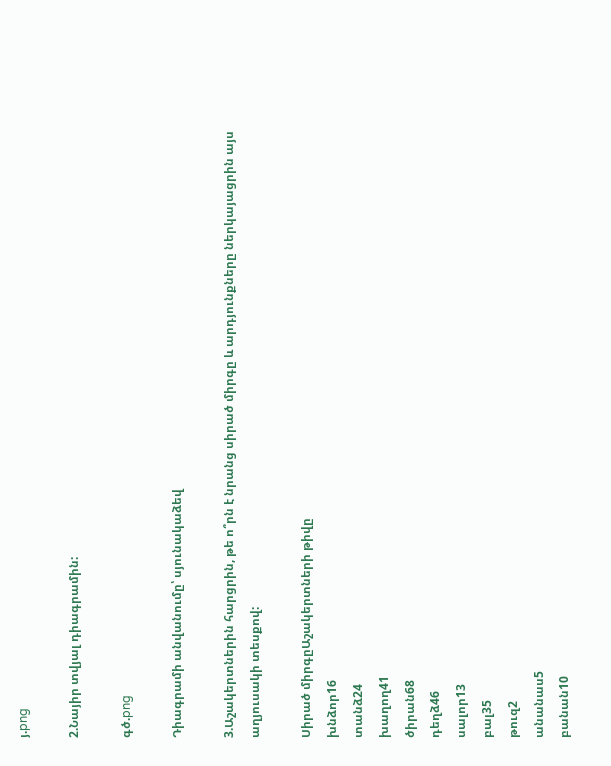յ.png

2.Նայիր տվյալ դիագրամին:

գծ.png

Դիագրամի անվանումը՝ սյունակաձեվ

3.Աշակերտներին հարցրին, թե ո՞րն է նրանց սիրած միրգը և արդյունքները ներկայացրին այս աղյուսակի տեսքով:

Սիրած միրգըԱշակերտների թիվը
խնձոր16
տանձ24
խաղող41
ծիրան68
դեղձ46
սալոր13
բալ35
թուզ2
անանաս5
բանան10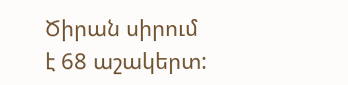Ծիրան սիրում է 68 աշակերտ: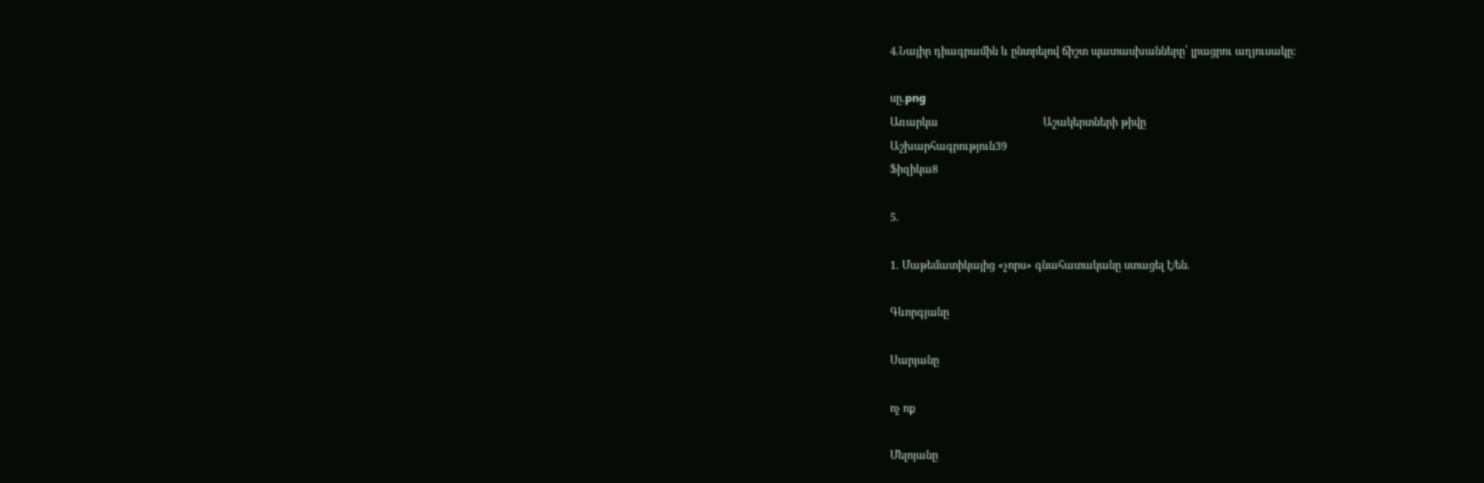4.Նայիր դիագրամին և ընտրելով ճիշտ պատասխանները՝ լրացրու աղյուսակը:

սը.png
Առարկա                                   Աշակերտների թիվը
Աշխարհագրություն39
Ֆիզիկա8

5.

1. Մաթեմատիկայից «չորս» գնահատականը ստացել է/են.

Գևորգյանը

Սարյանը

ոչ ոք

Մելոյանը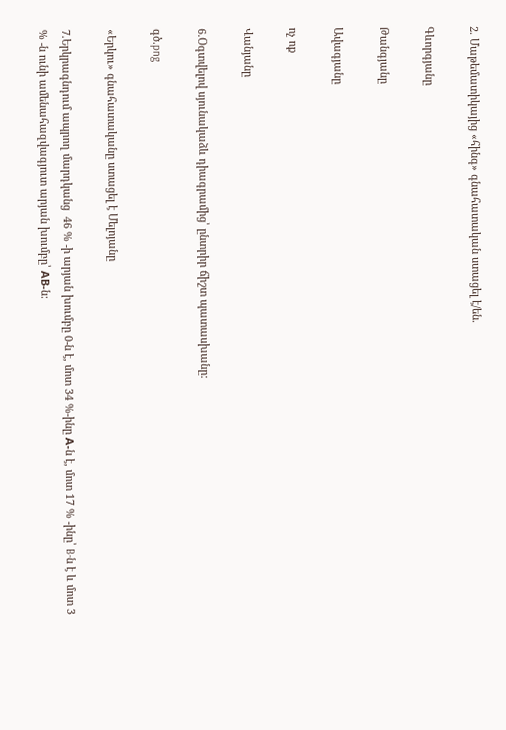2. Մաթեմատիկայից «հինգ» գնահատական ստացել է/են.

Գևորգյանը

Թանգյանը

Ավագյանը

ոչ ոք

Վանյանը

6.Օգտվելով սյունակաձև դիագրամից՝ ընտրիր ճիշտ պատասխանը:

գծ.png

«Երկու» գնահատականը ստացել է Մելոյանը

7.Երկրագնդում ապրող մարդկանց  46 % -ի արյան խումբը 0-ն է, մոտ 34 %-ինը А-ն է, մոտ 17 % -ինը՝ B-ն է և մոտ 3 % -ն ունի ամենահազվագյուտ արյան խումբը՝ АВ-ն: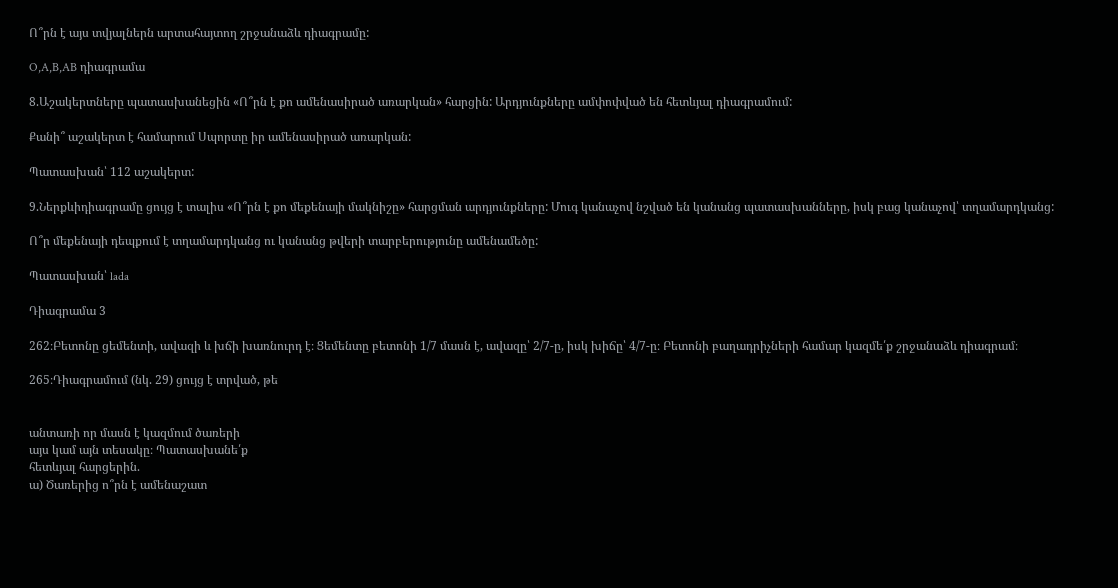Ո՞րն է այս տվյալներն արտահայտող շրջանաձև դիագրամը:

O,A,B,AB դիագրամա

8.Աշակերտները պատասխանեցին «Ո՞րն է քո ամենասիրած առարկան» հարցին: Արդյունքները ամփոփված են հետևյալ դիագրամում:

Քանի՞ աշակերտ է համարում Սպորտը իր ամենասիրած առարկան:

Պատասխան՝ 112 աշակերտ:

9.Ներքևիդիագրամը ցույց է տալիս «Ո՞րն է քո մեքենայի մակնիշը» հարցման արդյունքները: Մուգ կանաչով նշված են կանանց պատասխանները, իսկ բաց կանաչով՝ տղամարդկանց:

Ո՞ր մեքենայի դեպքում է տղամարդկանց ու կանանց թվերի տարբերությունը ամենամեծը:

Պատասխան՝ lada

Դիագրամա 3

262։Բետոնը ցեմենտի, ավազի և խճի խառնուրդ է։ Ցեմենտը բետոնի 1/7 մասն է, ավազը՝ 2/7-ը, իսկ խիճը՝ 4/7-ը։ Բետոնի բաղադրիչների համար կազմե՛ք շրջանաձև դիագրամ։

265։Դիագրամում (նկ. 29) ցույց է տրված, թե


անտառի որ մասն է կազմում ծառերի
այս կամ այն տեսակը։ Պատասխանե՛ք
հետևյալ հարցերին.
ա) Ծառերից ո՞րն է ամենաշատ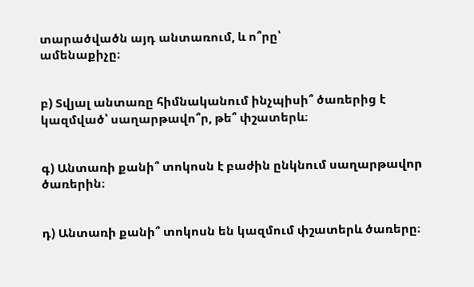տարածվածն այդ անտառում, և ո՞րը՝
ամենաքիչը։


բ) Տվյալ անտառը հիմնականում ինչպիսի՞ ծառերից է կազմված՝ սաղարթավո՞ր, թե՞ փշատերև։


գ) Անտառի քանի՞ տոկոսն է բաժին ընկնում սաղարթավոր
ծառերին։


դ) Անտառի քանի՞ տոկոսն են կազմում փշատերև ծառերը։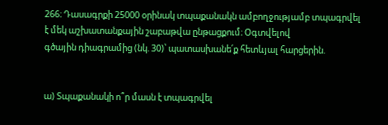266։ Դասագրքի 25000 օրինակ տպաքանակն ամբողջությամբ տպագրվել է մեկ աշխատանքային շաբաթվա ընթացքում։ Օգտվելով
գծային դիագրամից (նկ. 30)՝ պատասխանե՛ք հետևյալ հարցերին.


ա) Տպաքանակի ո՞ր մասն է տպագրվել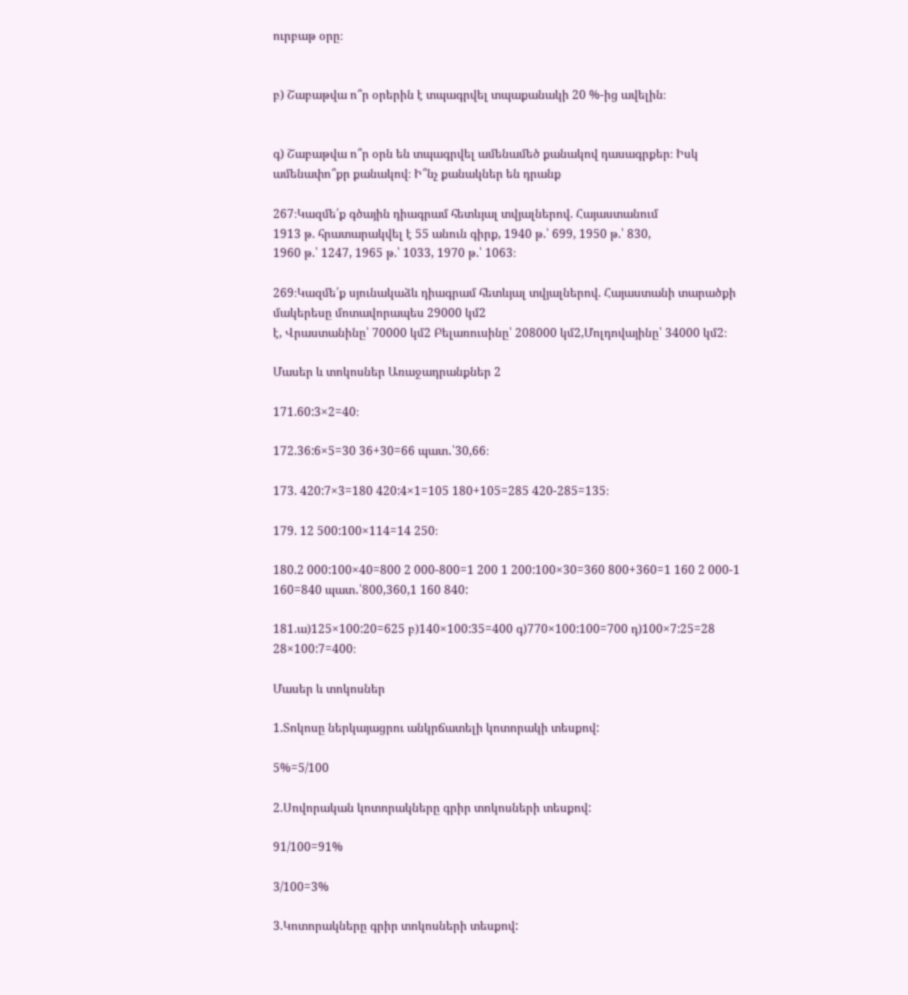ուրբաթ օրը։


բ) Շաբաթվա ո՞ր օրերին է տպագրվել տպաքանակի 20 %-ից ավելին։


գ) Շաբաթվա ո՞ր օրն են տպագրվել ամենամեծ քանակով դասագրքեր։ Իսկ ամենափո՞քր քանակով։ Ի՞նչ քանակներ են դրանք

267։Կազմե՛ք գծային դիագրամ հետևյալ տվյալներով. Հայաստանում
1913 թ. հրատարակվել է 55 անուն գիրք, 1940 թ.՝ 699, 1950 թ.՝ 830,
1960 թ.՝ 1247, 1965 թ.՝ 1033, 1970 թ.՝ 1063։

269։Կազմե՛ք սյունակաձև դիագրամ հետևյալ տվյալներով. Հայաստանի տարածքի մակերեսը մոտավորապես 29000 կմ2
է, Վրաստանինը՝ 70000 կմ2 Բելառուսինը՝ 208000 կմ2,Մոլդովայինը՝ 34000 կմ2։

Մասեր և տոկոսներ Առաջադրանքներ 2

171.60:3×2=40։

172.36:6×5=30 36+30=66 պատ․՝30,66։

173. 420:7×3=180 420:4×1=105 180+105=285 420-285=135։

179. 12 500:100×114=14 250։

180.2 000:100×40=800 2 000-800=1 200 1 200:100×30=360 800+360=1 160 2 000-1 160=840 պատ․՝800,360,1 160 840:

181.ա)125×100:20=625 բ)140×100:35=400 գ)770×100:100=700 դ)100×7:25=28 28×100:7=400։

Մասեր և տոկոսներ

1.Տոկոսը ներկայացրու անկրճատելի կոտորակի տեսքով:

5%=5/100

2.Սովորական կոտորակները գրիր տոկոսների տեսքով:

91/100=91%

3/100=3%

3.Կոտորակները գրիր տոկոսների տեսքով: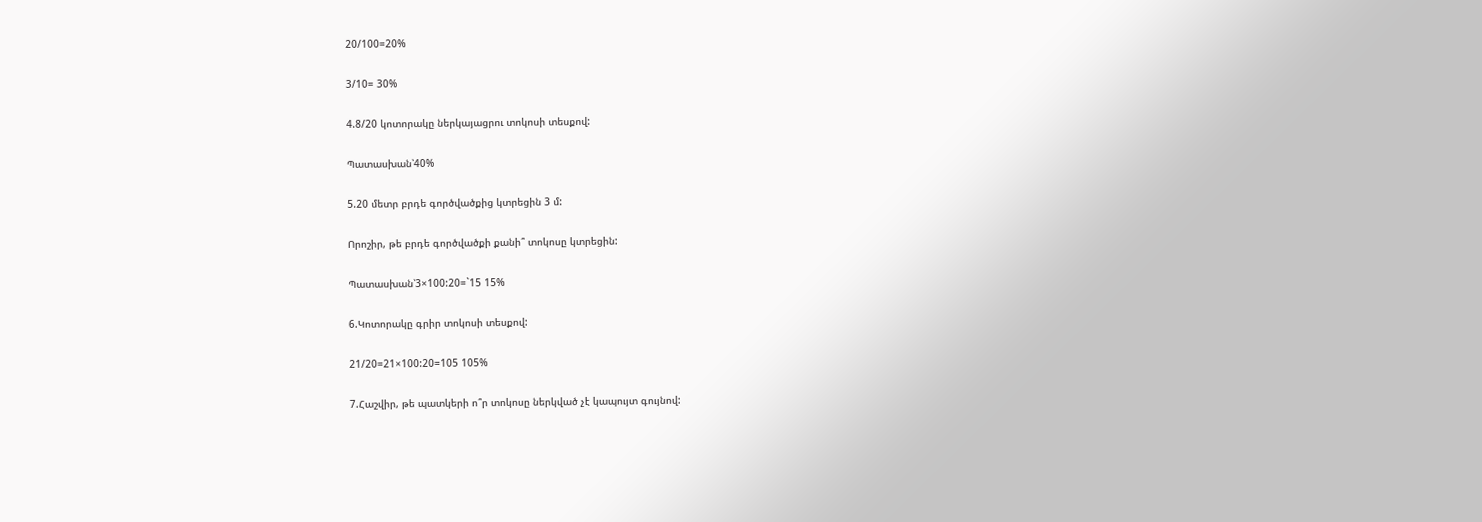20/100=20%

3/10= 30%

4.8/20 կոտորակը ներկայացրու տոկոսի տեսքով:

Պատասխան՝40%

5.20 մետր բրդե գործվածքից կտրեցին 3 մ:

Որոշիր, թե բրդե գործվածքի քանի՞ տոկոսը կտրեցին:

Պատասխան՝3×100:20=`15 15%

6.Կոտորակը գրիր տոկոսի տեսքով:

21/20=21×100:20=105 105%

7.Հաշվիր, թե պատկերի ո՞ր տոկոսը ներկված չէ կապույտ գույնով: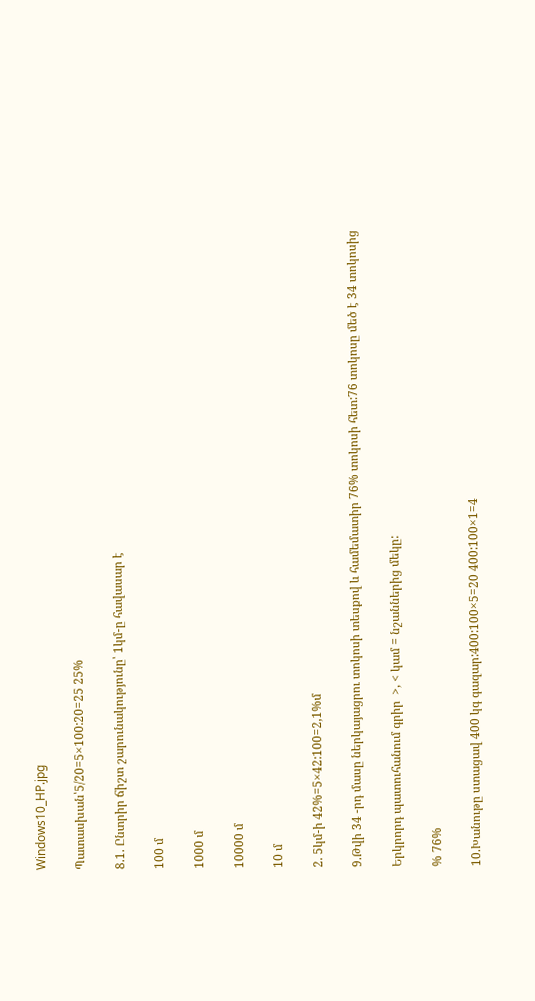Windows10_HP.jpg

Պատասխան՝5/20=5×100:20=25 25%

8.1. Ընտրիր ճիշտ շարունակությունը՝ 1կմ-ը հավասար է

100 մ

1000 մ

10000 մ

10 մ

2. 5կմ-ի 42%=5×42:100=2,1%մ

9.Թվի 34 -րդ մասը ներկայացրու տոկոսի տեսքով և համեմատիր 76% տոկոսի հետ:76 տոկոսը մեծ է 34 տոկոսից

Երկրորդ պատուհանում գրիր  >, < կամ = նշաններից մեկը:

% 76%

10.Խանութը ստացավ 400 կգ գազար:400:100×5=20 400:100×1=4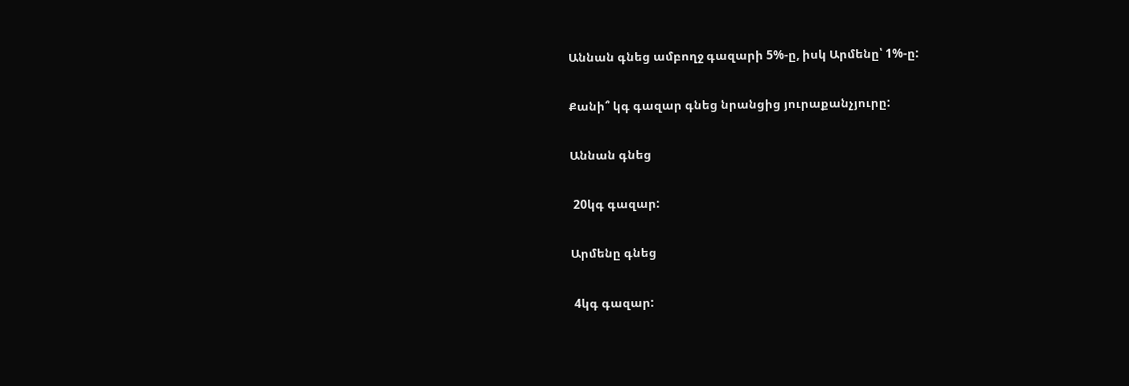Աննան գնեց ամբողջ գազարի 5%-ը, իսկ Արմենը՝ 1%-ը:

Քանի՞ կգ գազար գնեց նրանցից յուրաքանչյուրը:

Աննան գնեց

 20կգ գազար:

Արմենը գնեց

 4կգ գազար: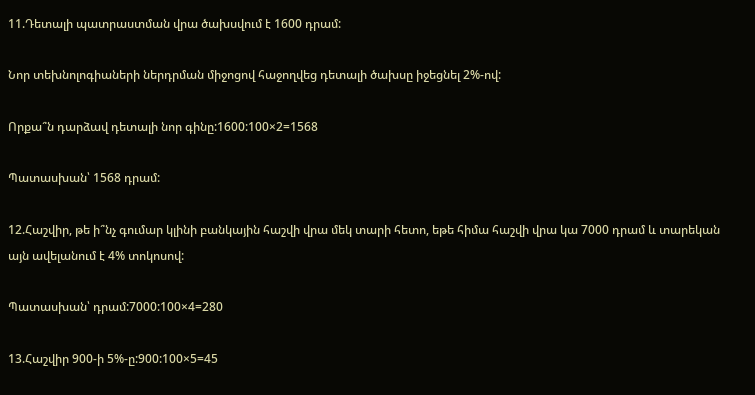11.Դետալի պատրաստման վրա ծախսվում է 1600 դրամ:

Նոր տեխնոլոգիաների ներդրման միջոցով հաջողվեց դետալի ծախսը իջեցնել 2%-ով:

Որքա՞ն դարձավ դետալի նոր գինը:1600:100×2=1568

Պատասխան՝ 1568 դրամ:

12.Հաշվիր, թե ի՞նչ գումար կլինի բանկային հաշվի վրա մեկ տարի հետո, եթե հիմա հաշվի վրա կա 7000 դրամ և տարեկան այն ավելանում է 4% տոկոսով:

Պատասխան՝ դրամ:7000:100×4=280

13.Հաշվիր 900-ի 5%-ը:900:100×5=45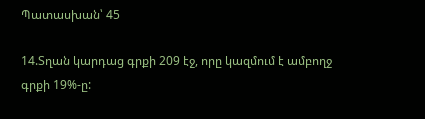Պատասխան՝ 45

14.Տղան կարդաց գրքի 209 էջ, որը կազմում է ամբողջ գրքի 19%-ը: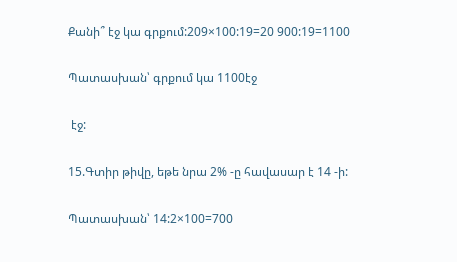Քանի՞ էջ կա գրքում:209×100:19=20 900:19=1100

Պատասխան՝ գրքում կա 1100էջ

 էջ:

15.Գտիր թիվը, եթե նրա 2% -ը հավասար է 14 -ի:

Պատասխան՝ 14:2×100=700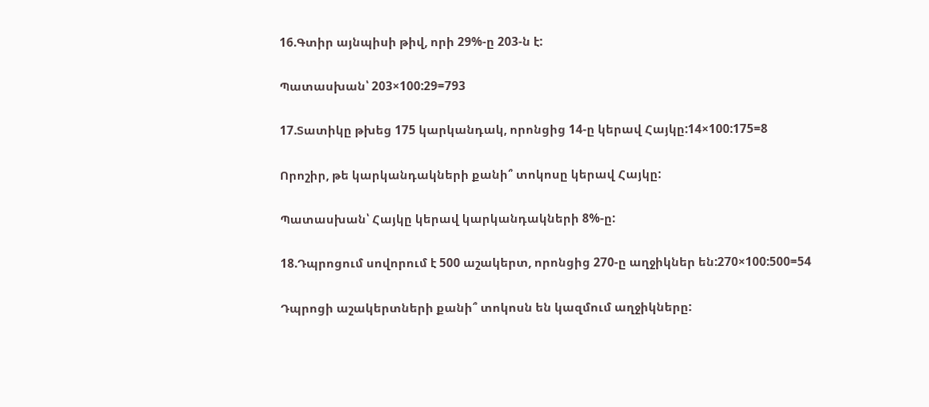16.Գտիր այնպիսի թիվ, որի 29%-ը 203-ն է:

Պատասխան՝ 203×100:29=793

17.Տատիկը թխեց 175 կարկանդակ, որոնցից 14-ը կերավ Հայկը:14×100:175=8

Որոշիր, թե կարկանդակների քանի՞ տոկոսը կերավ Հայկը:

Պատասխան՝ Հայկը կերավ կարկանդակների 8%-ը:

18.Դպրոցում սովորում է 500 աշակերտ, որոնցից 270-ը աղջիկներ են:270×100:500=54

Դպրոցի աշակերտների քանի՞ տոկոսն են կազմում աղջիկները: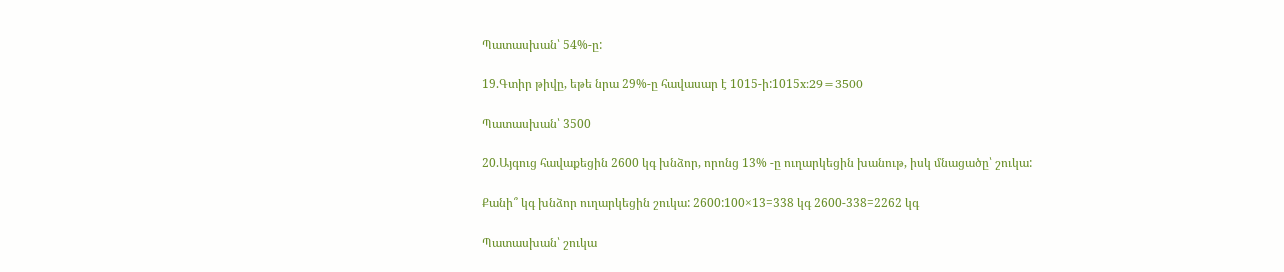Պատասխան՝ 54%-ը:

19.Գտիր թիվը, եթե նրա 29%-ը հավասար է 1015-ի:1015x:29=3500

Պատասխան՝ 3500

20.Այգուց հավաքեցին 2600 կգ խնձոր, որոնց 13% -ը ուղարկեցին խանութ, իսկ մնացածը՝ շուկա:

Քանի՞ կգ խնձոր ուղարկեցին շուկա: 2600:100×13=338 կգ 2600-338=2262 կգ

Պատասխան՝ շուկա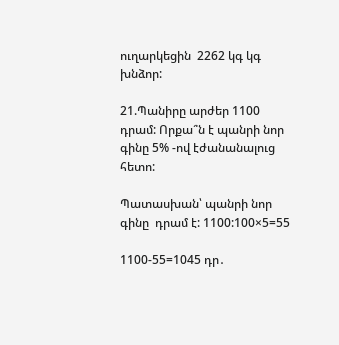ուղարկեցին  2262 կգ կգ խնձոր:

21.Պանիրը արժեր 1100 դրամ: Որքա՞ն է պանրի նոր գինը 5% -ով էժանանալուց հետո:

Պատասխան՝ պանրի նոր գինը  դրամ է: 1100:100×5=55

1100-55=1045 դր․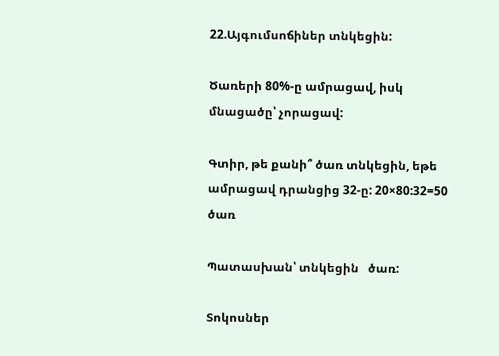22.Այգումսոճիներ տնկեցին:

Ծառերի 80%-ը ամրացավ, իսկ մնացածը՝ չորացավ:

Գտիր, թե քանի՞ ծառ տնկեցին, եթե ամրացավ դրանցից 32-ը: 20×80:32=50 ծառ

Պատասխան՝ տնկեցին   ծառ:

Տոկոսներ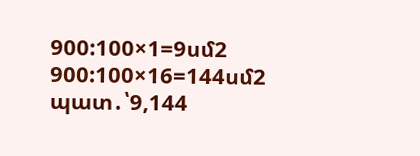900:100×1=9սմ2 900:100×16=144սմ2 պատ․՝9,144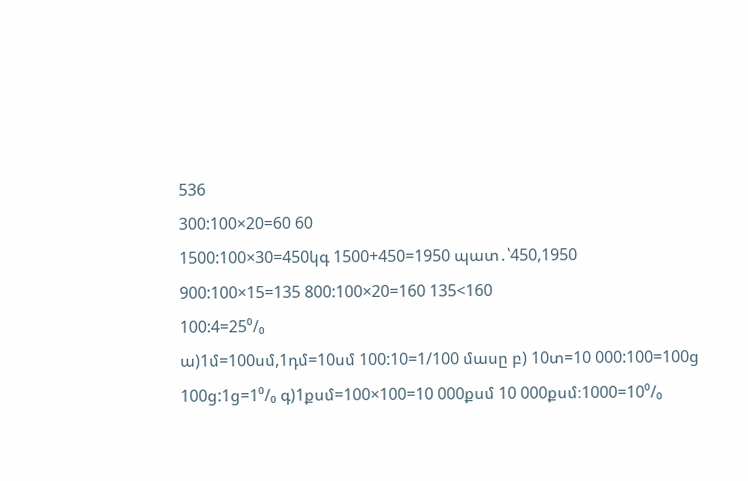536
300:100×20=60 60
1500:100×30=450կգ 1500+450=1950 պատ․՝450,1950
900:100×15=135 800:100×20=160 135<160
100:4=25⁰/₀
ա)1մ=100սմ,1դմ=10սմ 100:10=1/100 մասը բ) 10տ=10 000:100=100ց 100ց:1ց=1⁰/₀ գ)1քսմ=100×100=10 000քսմ 10 000քսմ։1000=10⁰/₀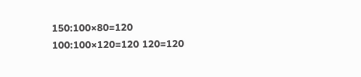150:100×80=120 100:100×120=120 120=120